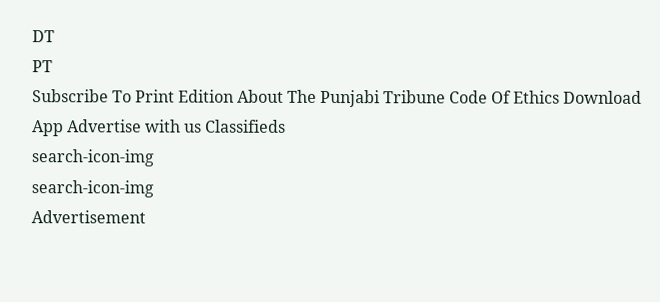DT
PT
Subscribe To Print Edition About The Punjabi Tribune Code Of Ethics Download App Advertise with us Classifieds
search-icon-img
search-icon-img
Advertisement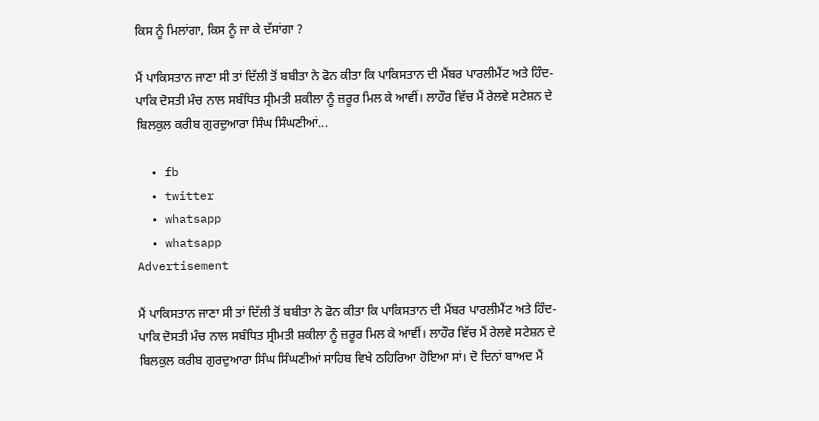ਕਿਸ ਨੂੰ ਮਿਲਾਂਗਾ, ਕਿਸ ਨੂੰ ਜਾ ਕੇ ਦੱਸਾਂਗਾ ?

ਮੈਂ ਪਾਕਿਸਤਾਨ ਜਾਣਾ ਸੀ ਤਾਂ ਦਿੱਲੀ ਤੋਂ ਬਬੀਤਾ ਨੇ ਫੋਨ ਕੀਤਾ ਕਿ ਪਾਕਿਸਤਾਨ ਦੀ ਮੈਂਬਰ ਪਾਰਲੀਮੈਂਟ ਅਤੇ ਹਿੰਦ-ਪਾਕਿ ਦੋਸਤੀ ਮੰਚ ਨਾਲ ਸਬੰਧਿਤ ਸ੍ਰੀਮਤੀ ਸ਼ਕੀਲਾ ਨੂੰ ਜ਼ਰੂਰ ਮਿਲ ਕੇ ਆਵੀਂ। ਲਾਹੌਰ ਵਿੱਚ ਮੈਂ ਰੇਲਵੇ ਸਟੇਸ਼ਨ ਦੇ ਬਿਲਕੁਲ ਕਰੀਬ ਗੁਰਦੁਆਰਾ ਸਿੰਘ ਸਿੰਘਣੀਆਂ...

  • fb
  • twitter
  • whatsapp
  • whatsapp
Advertisement

ਮੈਂ ਪਾਕਿਸਤਾਨ ਜਾਣਾ ਸੀ ਤਾਂ ਦਿੱਲੀ ਤੋਂ ਬਬੀਤਾ ਨੇ ਫੋਨ ਕੀਤਾ ਕਿ ਪਾਕਿਸਤਾਨ ਦੀ ਮੈਂਬਰ ਪਾਰਲੀਮੈਂਟ ਅਤੇ ਹਿੰਦ-ਪਾਕਿ ਦੋਸਤੀ ਮੰਚ ਨਾਲ ਸਬੰਧਿਤ ਸ੍ਰੀਮਤੀ ਸ਼ਕੀਲਾ ਨੂੰ ਜ਼ਰੂਰ ਮਿਲ ਕੇ ਆਵੀਂ। ਲਾਹੌਰ ਵਿੱਚ ਮੈਂ ਰੇਲਵੇ ਸਟੇਸ਼ਨ ਦੇ ਬਿਲਕੁਲ ਕਰੀਬ ਗੁਰਦੁਆਰਾ ਸਿੰਘ ਸਿੰਘਣੀਆਂ ਸਾਹਿਬ ਵਿਖੇ ਠਹਿਰਿਆ ਹੋਇਆ ਸਾਂ। ਦੋ ਦਿਨਾਂ ਬਾਅਦ ਮੈਂ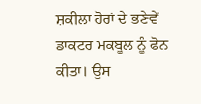ਸ਼ਕੀਲਾ ਹੋਰਾਂ ਦੇ ਭਣੇਵੇਂ ਡਾਕਟਰ ਮਕਬੂਲ ਨੂੰ ਫੋਨ ਕੀਤਾ। ਉਸ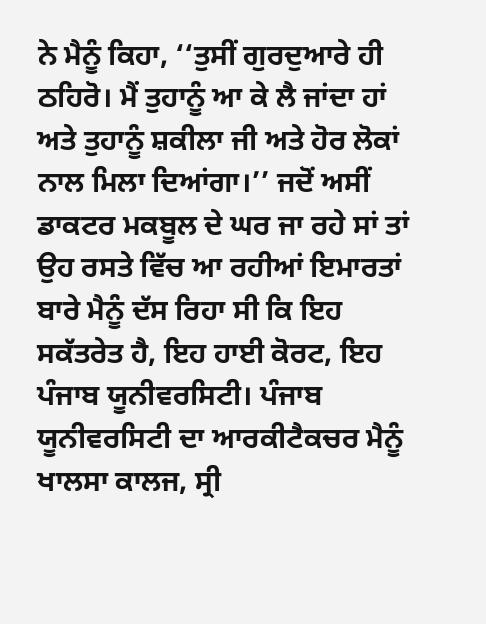ਨੇ ਮੈਨੂੰ ਕਿਹਾ, ‘‘ਤੁਸੀਂ ਗੁਰਦੁਆਰੇ ਹੀ ਠਹਿਰੋ। ਮੈਂ ਤੁਹਾਨੂੰ ਆ ਕੇ ਲੈ ਜਾਂਦਾ ਹਾਂ ਅਤੇ ਤੁਹਾਨੂੰ ਸ਼ਕੀਲਾ ਜੀ ਅਤੇ ਹੋਰ ਲੋਕਾਂ ਨਾਲ ਮਿਲਾ ਦਿਆਂਗਾ।’’ ਜਦੋਂ ਅਸੀਂ ਡਾਕਟਰ ਮਕਬੂਲ ਦੇ ਘਰ ਜਾ ਰਹੇ ਸਾਂ ਤਾਂ ਉਹ ਰਸਤੇ ਵਿੱਚ ਆ ਰਹੀਆਂ ਇਮਾਰਤਾਂ ਬਾਰੇ ਮੈਨੂੰ ਦੱਸ ਰਿਹਾ ਸੀ ਕਿ ਇਹ ਸਕੱਤਰੇਤ ਹੈ, ਇਹ ਹਾਈ ਕੋਰਟ, ਇਹ ਪੰਜਾਬ ਯੂਨੀਵਰਸਿਟੀ। ਪੰਜਾਬ ਯੂਨੀਵਰਸਿਟੀ ਦਾ ਆਰਕੀਟੈਕਚਰ ਮੈਨੂੰ ਖਾਲਸਾ ਕਾਲਜ, ਸ੍ਰੀ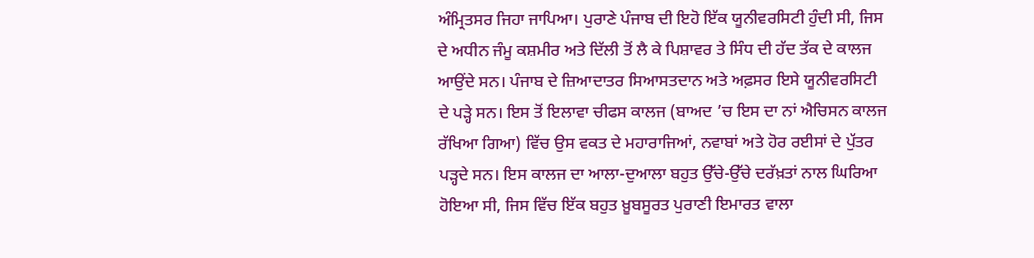ਅੰਮ੍ਰਿਤਸਰ ਜਿਹਾ ਜਾਪਿਆ। ਪੁਰਾਣੇ ਪੰਜਾਬ ਦੀ ਇਹੋ ਇੱਕ ਯੂਨੀਵਰਸਿਟੀ ਹੁੰਦੀ ਸੀ, ਜਿਸ ਦੇ ਅਧੀਨ ਜੰਮੂ ਕਸ਼ਮੀਰ ਅਤੇ ਦਿੱਲੀ ਤੋਂ ਲੈ ਕੇ ਪਿਸ਼ਾਵਰ ਤੇ ਸਿੰਧ ਦੀ ਹੱਦ ਤੱਕ ਦੇ ਕਾਲਜ ਆਉਂਦੇ ਸਨ। ਪੰਜਾਬ ਦੇ ਜ਼ਿਆਦਾਤਰ ਸਿਆਸਤਦਾਨ ਅਤੇ ਅਫ਼ਸਰ ਇਸੇ ਯੂਨੀਵਰਸਿਟੀ ਦੇ ਪੜ੍ਹੇ ਸਨ। ਇਸ ਤੋਂ ਇਲਾਵਾ ਚੀਫਸ ਕਾਲਜ (ਬਾਅਦ ’ਚ ਇਸ ਦਾ ਨਾਂ ਐਚਿਸਨ ਕਾਲਜ ਰੱਖਿਆ ਗਿਆ) ਵਿੱਚ ਉਸ ਵਕਤ ਦੇ ਮਹਾਰਾਜਿਆਂ, ਨਵਾਬਾਂ ਅਤੇ ਹੋਰ ਰਈਸਾਂ ਦੇ ਪੁੱਤਰ ਪੜ੍ਹਦੇ ਸਨ। ਇਸ ਕਾਲਜ ਦਾ ਆਲਾ-ਦੁਆਲਾ ਬਹੁਤ ਉੱਚੇ-ਉੱਚੇ ਦਰੱਖ਼ਤਾਂ ਨਾਲ ਘਿਰਿਆ ਹੋਇਆ ਸੀ, ਜਿਸ ਵਿੱਚ ਇੱਕ ਬਹੁਤ ਖ਼ੂਬਸੂਰਤ ਪੁਰਾਣੀ ਇਮਾਰਤ ਵਾਲਾ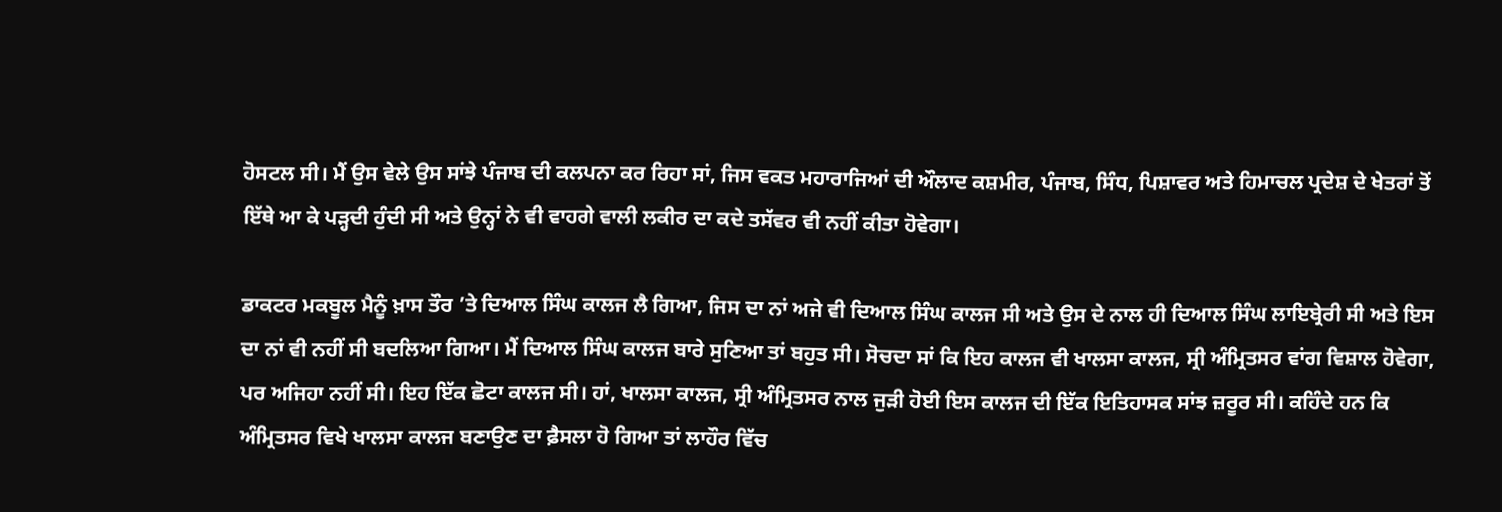ਹੋਸਟਲ ਸੀ। ਮੈਂ ਉਸ ਵੇਲੇ ਉਸ ਸਾਂਝੇ ਪੰਜਾਬ ਦੀ ਕਲਪਨਾ ਕਰ ਰਿਹਾ ਸਾਂ, ਜਿਸ ਵਕਤ ਮਹਾਰਾਜਿਆਂ ਦੀ ਔਲਾਦ ਕਸ਼ਮੀਰ, ਪੰਜਾਬ, ਸਿੰਧ, ਪਿਸ਼ਾਵਰ ਅਤੇ ਹਿਮਾਚਲ ਪ੍ਰਦੇਸ਼ ਦੇ ਖੇਤਰਾਂ ਤੋਂ ਇੱਥੇ ਆ ਕੇ ਪੜ੍ਹਦੀ ਹੁੰਦੀ ਸੀ ਅਤੇ ਉਨ੍ਹਾਂ ਨੇ ਵੀ ਵਾਹਗੇ ਵਾਲੀ ਲਕੀਰ ਦਾ ਕਦੇ ਤਸੱਵਰ ਵੀ ਨਹੀਂ ਕੀਤਾ ਹੋਵੇਗਾ।

ਡਾਕਟਰ ਮਕਬੂਲ ਮੈਨੂੰ ਖ਼ਾਸ ਤੌਰ ’ਤੇ ਦਿਆਲ ਸਿੰਘ ਕਾਲਜ ਲੈ ਗਿਆ, ਜਿਸ ਦਾ ਨਾਂ ਅਜੇ ਵੀ ਦਿਆਲ ਸਿੰਘ ਕਾਲਜ ਸੀ ਅਤੇ ਉਸ ਦੇ ਨਾਲ ਹੀ ਦਿਆਲ ਸਿੰਘ ਲਾਇਬ੍ਰੇਰੀ ਸੀ ਅਤੇ ਇਸ ਦਾ ਨਾਂ ਵੀ ਨਹੀਂ ਸੀ ਬਦਲਿਆ ਗਿਆ। ਮੈਂ ਦਿਆਲ ਸਿੰਘ ਕਾਲਜ ਬਾਰੇ ਸੁਣਿਆ ਤਾਂ ਬਹੁਤ ਸੀ। ਸੋਚਦਾ ਸਾਂ ਕਿ ਇਹ ਕਾਲਜ ਵੀ ਖਾਲਸਾ ਕਾਲਜ, ਸ੍ਰੀ ਅੰਮ੍ਰਿਤਸਰ ਵਾਂਗ ਵਿਸ਼ਾਲ ਹੋਵੇਗਾ, ਪਰ ਅਜਿਹਾ ਨਹੀਂ ਸੀ। ਇਹ ਇੱਕ ਛੋਟਾ ਕਾਲਜ ਸੀ। ਹਾਂ, ਖਾਲਸਾ ਕਾਲਜ, ਸ੍ਰੀ ਅੰਮ੍ਰਿਤਸਰ ਨਾਲ ਜੁੜੀ ਹੋਈ ਇਸ ਕਾਲਜ ਦੀ ਇੱਕ ਇਤਿਹਾਸਕ ਸਾਂਝ ਜ਼ਰੂਰ ਸੀ। ਕਹਿੰਦੇ ਹਨ ਕਿ ਅੰਮ੍ਰਿਤਸਰ ਵਿਖੇ ਖਾਲਸਾ ਕਾਲਜ ਬਣਾਉਣ ਦਾ ਫ਼ੈਸਲਾ ਹੋ ਗਿਆ ਤਾਂ ਲਾਹੌਰ ਵਿੱਚ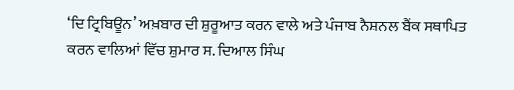‘ਦਿ ਟ੍ਰਿਬਿਊਨ’ ਅਖ਼ਬਾਰ ਦੀ ਸ਼ੁਰੂਆਤ ਕਰਨ ਵਾਲੇ ਅਤੇ ਪੰਜਾਬ ਨੈਸ਼ਨਲ ਬੈਂਕ ਸਥਾਪਿਤ ਕਰਨ ਵਾਲਿਆਂ ਵਿੱਚ ਸ਼ੁਮਾਰ ਸ. ਦਿਆਲ ਸਿੰਘ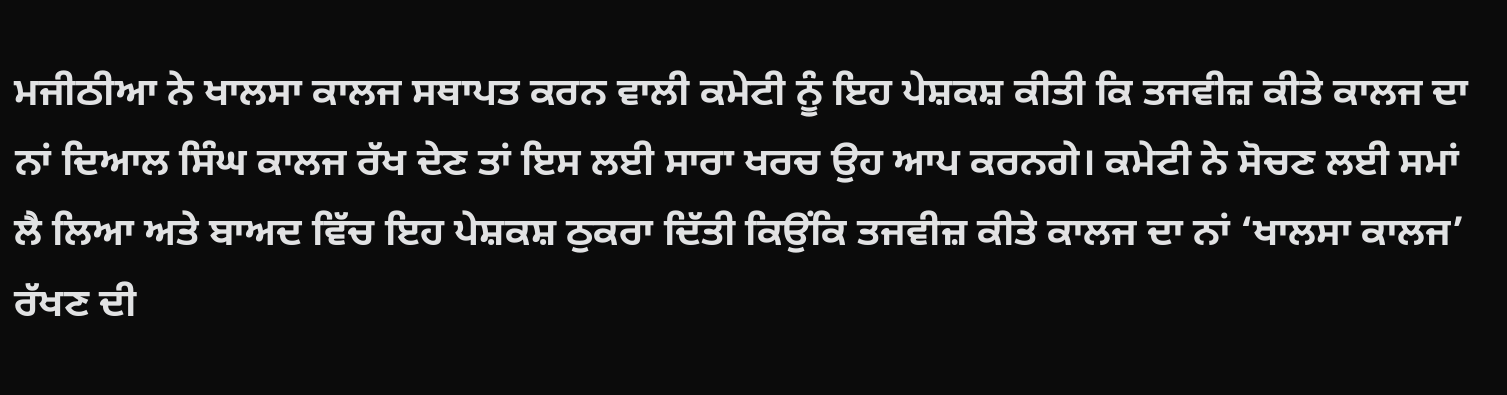ਮਜੀਠੀਆ ਨੇ ਖਾਲਸਾ ਕਾਲਜ ਸਥਾਪਤ ਕਰਨ ਵਾਲੀ ਕਮੇਟੀ ਨੂੰ ਇਹ ਪੇਸ਼ਕਸ਼ ਕੀਤੀ ਕਿ ਤਜਵੀਜ਼ ਕੀਤੇ ਕਾਲਜ ਦਾ ਨਾਂ ਦਿਆਲ ਸਿੰਘ ਕਾਲਜ ਰੱਖ ਦੇਣ ਤਾਂ ਇਸ ਲਈ ਸਾਰਾ ਖਰਚ ਉਹ ਆਪ ਕਰਨਗੇ। ਕਮੇਟੀ ਨੇ ਸੋਚਣ ਲਈ ਸਮਾਂ ਲੈ ਲਿਆ ਅਤੇ ਬਾਅਦ ਵਿੱਚ ਇਹ ਪੇਸ਼ਕਸ਼ ਠੁਕਰਾ ਦਿੱਤੀ ਕਿਉਂਕਿ ਤਜਵੀਜ਼ ਕੀਤੇ ਕਾਲਜ ਦਾ ਨਾਂ ‘ਖਾਲਸਾ ਕਾਲਜ’ ਰੱਖਣ ਦੀ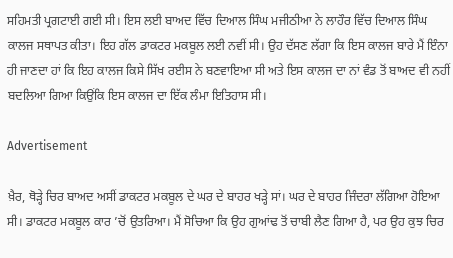ਸਹਿਮਤੀ ਪ੍ਰਗਟਾਈ ਗਈ ਸੀ। ਇਸ ਲਈ ਬਾਅਦ ਵਿੱਚ ਦਿਆਲ ਸਿੰਘ ਮਜੀਠੀਆ ਨੇ ਲਾਹੌਰ ਵਿੱਚ ਦਿਆਲ ਸਿੰਘ ਕਾਲਜ ਸਥਾਪਤ ਕੀਤਾ। ਇਹ ਗੱਲ ਡਾਕਟਰ ਮਕਬੂਲ ਲਈ ਨਵੀਂ ਸੀ। ਉਹ ਦੱਸਣ ਲੱਗਾ ਕਿ ਇਸ ਕਾਲਜ ਬਾਰੇ ਮੈਂ ਇੰਨਾ ਹੀ ਜਾਣਦਾ ਹਾਂ ਕਿ ਇਹ ਕਾਲਜ ਕਿਸੇ ਸਿੱਖ ਰਈਸ ਨੇ ਬਣਵਾਇਆ ਸੀ ਅਤੇ ਇਸ ਕਾਲਜ ਦਾ ਨਾਂ ਵੰਡ ਤੋਂ ਬਾਅਦ ਵੀ ਨਹੀਂ ਬਦਲਿਆ ਗਿਆ ਕਿਉਂਕਿ ਇਸ ਕਾਲਜ ਦਾ ਇੱਕ ਲੰਮਾ ਇਤਿਹਾਸ ਸੀ।

Advertisement

ਖ਼ੈਰ, ਥੋੜ੍ਹੇ ਚਿਰ ਬਾਅਦ ਅਸੀਂ ਡਾਕਟਰ ਮਕਬੂਲ ਦੇ ਘਰ ਦੇ ਬਾਹਰ ਖੜ੍ਹੇ ਸਾਂ। ਘਰ ਦੇ ਬਾਹਰ ਜਿੰਦਰਾ ਲੱਗਿਆ ਹੋਇਆ ਸੀ। ਡਾਕਟਰ ਮਕਬੂਲ ਕਾਰ ’ਚੋਂ ਉਤਰਿਆ। ਮੈਂ ਸੋਚਿਆ ਕਿ ਉਹ ਗੁਆਂਢ ਤੋਂ ਚਾਬੀ ਲੈਣ ਗਿਆ ਹੈ, ਪਰ ਉਹ ਕੁਝ ਚਿਰ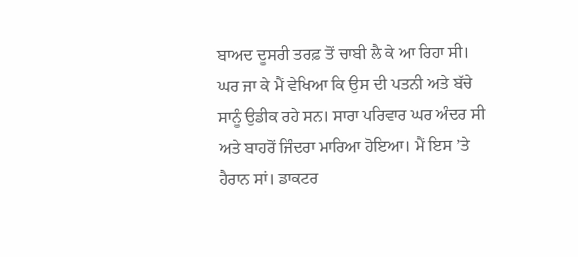ਬਾਅਦ ਦੂਸਰੀ ਤਰਫ਼ ਤੋਂ ਚਾਬੀ ਲੈ ਕੇ ਆ ਰਿਹਾ ਸੀ। ਘਰ ਜਾ ਕੇ ਮੈਂ ਵੇਖਿਆ ਕਿ ਉਸ ਦੀ ਪਤਨੀ ਅਤੇ ਬੱਚੇ ਸਾਨੂੰ ਉਡੀਕ ਰਹੇ ਸਨ। ਸਾਰਾ ਪਰਿਵਾਰ ਘਰ ਅੰਦਰ ਸੀ ਅਤੇ ਬਾਹਰੋਂ ਜਿੰਦਰਾ ਮਾਰਿਆ ਹੋਇਆ। ਮੈਂ ਇਸ ’ਤੇ ਹੈਰਾਨ ਸਾਂ। ਡਾਕਟਰ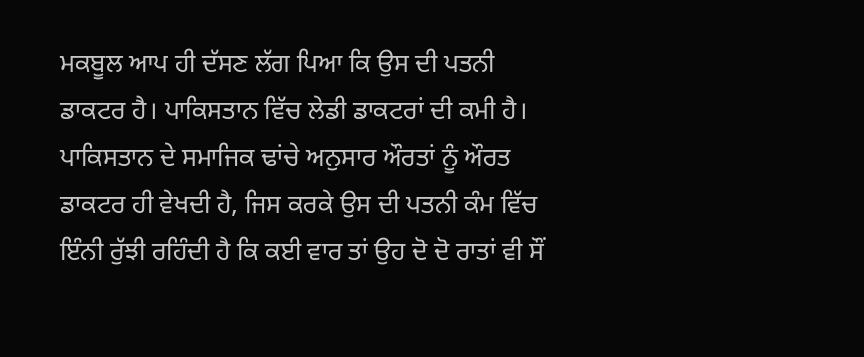ਮਕਬੂਲ ਆਪ ਹੀ ਦੱਸਣ ਲੱਗ ਪਿਆ ਕਿ ਉਸ ਦੀ ਪਤਨੀ ਡਾਕਟਰ ਹੈ। ਪਾਕਿਸਤਾਨ ਵਿੱਚ ਲੇਡੀ ਡਾਕਟਰਾਂ ਦੀ ਕਮੀ ਹੈ। ਪਾਕਿਸਤਾਨ ਦੇ ਸਮਾਜਿਕ ਢਾਂਚੇ ਅਨੁਸਾਰ ਔਰਤਾਂ ਨੂੰ ਔਰਤ ਡਾਕਟਰ ਹੀ ਵੇਖਦੀ ਹੈ, ਜਿਸ ਕਰਕੇ ਉਸ ਦੀ ਪਤਨੀ ਕੰਮ ਵਿੱਚ ਇੰਨੀ ਰੁੱਝੀ ਰਹਿੰਦੀ ਹੈ ਕਿ ਕਈ ਵਾਰ ਤਾਂ ਉਹ ਦੋ ਦੋ ਰਾਤਾਂ ਵੀ ਸੌਂ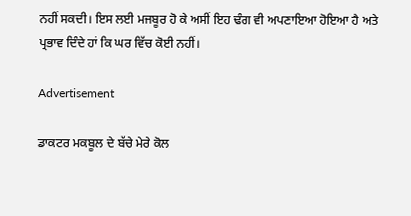ਨਹੀਂ ਸਕਦੀ। ਇਸ ਲਈ ਮਜਬੂਰ ਹੋ ਕੇ ਅਸੀਂ ਇਹ ਢੰਗ ਵੀ ਅਪਣਾਇਆ ਹੋਇਆ ਹੈ ਅਤੇ ਪ੍ਰਭਾਵ ਦਿੰਦੇ ਹਾਂ ਕਿ ਘਰ ਵਿੱਚ ਕੋਈ ਨਹੀਂ।

Advertisement

ਡਾਕਟਰ ਮਕਬੂਲ ਦੇ ਬੱਚੇ ਮੇਰੇ ਕੋਲ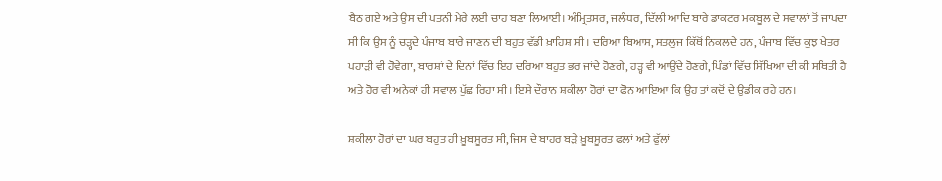ਬੈਠ ਗਏ ਅਤੇ ਉਸ ਦੀ ਪਤਨੀ ਮੇਰੇ ਲਈ ਚਾਹ ਬਣਾ ਲਿਆਈ। ਅੰਮ੍ਰਿਤਸਰ, ਜਲੰਧਰ, ਦਿੱਲੀ ਆਦਿ ਬਾਰੇ ਡਾਕਟਰ ਮਕਬੂਲ ਦੇ ਸਵਾਲਾਂ ਤੋਂ ਜਾਪਦਾ ਸੀ ਕਿ ਉਸ ਨੂੰ ਚੜ੍ਹਦੇ ਪੰਜਾਬ ਬਾਰੇ ਜਾਣਨ ਦੀ ਬਹੁਤ ਵੱਡੀ ਖ਼ਾਹਿਸ਼ ਸੀ। ਦਰਿਆ ਬਿਆਸ, ਸਤਲੁਜ ਕਿੱਥੋਂ ਨਿਕਲਦੇ ਹਨ, ਪੰਜਾਬ ਵਿੱਚ ਕੁਝ ਖੇਤਰ ਪਹਾੜੀ ਵੀ ਹੋਵੇਗਾ, ਬਾਰਸ਼ਾਂ ਦੇ ਦਿਨਾਂ ਵਿੱਚ ਇਹ ਦਰਿਆ ਬਹੁਤ ਭਰ ਜਾਂਦੇ ਹੋਣਗੇ, ਹੜ੍ਹ ਵੀ ਆਉਂਦੇ ਹੋਣਗੇ, ਪਿੰਡਾਂ ਵਿੱਚ ਸਿੱਖਿਆ ਦੀ ਕੀ ਸਥਿਤੀ ਹੈ ਅਤੇ ਹੋਰ ਵੀ ਅਨੇਕਾਂ ਹੀ ਸਵਾਲ ਪੁੱਛ ਰਿਹਾ ਸੀ। ਇਸੇ ਦੌਰਾਨ ਸ਼ਕੀਲਾ ਹੋਰਾਂ ਦਾ ਫੋਨ ਆਇਆ ਕਿ ਉਹ ਤਾਂ ਕਦੋਂ ਦੇ ਉਡੀਕ ਰਹੇ ਹਨ।

ਸ਼ਕੀਲਾ ਹੋਰਾਂ ਦਾ ਘਰ ਬਹੁਤ ਹੀ ਖ਼ੂਬਸੂਰਤ ਸੀ, ਜਿਸ ਦੇ ਬਾਹਰ ਬੜੇ ਖ਼ੂਬਸੂਰਤ ਫਲਾਂ ਅਤੇ ਫੁੱਲਾਂ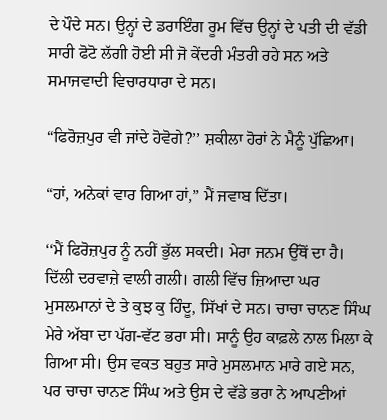ਦੇ ਪੌਦੇ ਸਨ। ਉਨ੍ਹਾਂ ਦੇ ਡਰਾਇੰਗ ਰੂਮ ਵਿੱਚ ਉਨ੍ਹਾਂ ਦੇ ਪਤੀ ਦੀ ਵੱਡੀ ਸਾਰੀ ਫੋਟੋ ਲੱਗੀ ਹੋਈ ਸੀ ਜੋ ਕੇਂਦਰੀ ਮੰਤਰੀ ਰਹੇ ਸਨ ਅਤੇ ਸਮਾਜਵਾਦੀ ਵਿਚਾਰਧਾਰਾ ਦੇ ਸਨ।

“ਫਿਰੋਜ਼ਪੁਰ ਵੀ ਜਾਂਦੇ ਹੋਵੋਗੇ?’’ ਸ਼ਕੀਲਾ ਹੋਰਾਂ ਨੇ ਮੈਨੂੰ ਪੁੱਛਿਆ।

“ਹਾਂ, ਅਨੇਕਾਂ ਵਾਰ ਗਿਆ ਹਾਂ,” ਮੈਂ ਜਵਾਬ ਦਿੱਤਾ।

‘‘ਮੈਂ ਫਿਰੋਜ਼ਪੁਰ ਨੂੰ ਨਹੀਂ ਭੁੱਲ ਸਕਦੀ। ਮੇਰਾ ਜਨਮ ਉੱਥੋਂ ਦਾ ਹੈ। ਦਿੱਲੀ ਦਰਵਾਜ਼ੇ ਵਾਲੀ ਗਲੀ। ਗਲੀ ਵਿੱਚ ਜ਼ਿਆਦਾ ਘਰ ਮੁਸਲਮਾਨਾਂ ਦੇ ਤੇ ਕੁਝ ਕੁ ਹਿੰਦੂ, ਸਿੱਖਾਂ ਦੇ ਸਨ। ਚਾਚਾ ਚਾਨਣ ਸਿੰਘ ਮੇਰੇ ਅੱਬਾ ਦਾ ਪੱਗ-ਵੱਟ ਭਰਾ ਸੀ। ਸਾਨੂੰ ਉਹ ਕਾਫ਼ਲੇ ਨਾਲ ਮਿਲਾ ਕੇ ਗਿਆ ਸੀ। ਉਸ ਵਕਤ ਬਹੁਤ ਸਾਰੇ ਮੁਸਲਮਾਨ ਮਾਰੇ ਗਏ ਸਨ, ਪਰ ਚਾਚਾ ਚਾਨਣ ਸਿੰਘ ਅਤੇ ਉਸ ਦੇ ਵੱਡੇ ਭਰਾ ਨੇ ਆਪਣੀਆਂ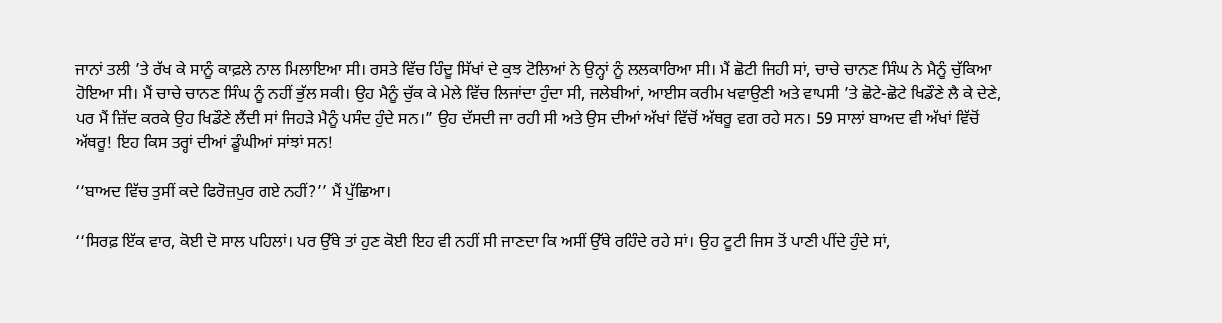ਜਾਨਾਂ ਤਲੀ ’ਤੇ ਰੱਖ ਕੇ ਸਾਨੂੰ ਕਾਫ਼ਲੇ ਨਾਲ ਮਿਲਾਇਆ ਸੀ। ਰਸਤੇ ਵਿੱਚ ਹਿੰਦੂ ਸਿੱਖਾਂ ਦੇ ਕੁਝ ਟੋਲਿਆਂ ਨੇ ਉਨ੍ਹਾਂ ਨੂੰ ਲਲਕਾਰਿਆ ਸੀ। ਮੈਂ ਛੋਟੀ ਜਿਹੀ ਸਾਂ, ਚਾਚੇ ਚਾਨਣ ਸਿੰਘ ਨੇ ਮੈਨੂੰ ਚੁੱਕਿਆ ਹੋਇਆ ਸੀ। ਮੈਂ ਚਾਚੇ ਚਾਨਣ ਸਿੰਘ ਨੂੰ ਨਹੀਂ ਭੁੱਲ ਸਕੀ। ਉਹ ਮੈਨੂੰ ਚੁੱਕ ਕੇ ਮੇਲੇ ਵਿੱਚ ਲਿਜਾਂਦਾ ਹੁੰਦਾ ਸੀ, ਜਲੇਬੀਆਂ, ਆਈਸ ਕਰੀਮ ਖਵਾਉਣੀ ਅਤੇ ਵਾਪਸੀ ’ਤੇ ਛੋਟੇ-ਛੋਟੇ ਖਿਡੌਣੇ ਲੈ ਕੇ ਦੇਣੇ, ਪਰ ਮੈਂ ਜ਼ਿੱਦ ਕਰਕੇ ਉਹ ਖਿਡੌਣੇ ਲੈਂਦੀ ਸਾਂ ਜਿਹੜੇ ਮੈਨੂੰ ਪਸੰਦ ਹੁੰਦੇ ਸਨ।” ਉਹ ਦੱਸਦੀ ਜਾ ਰਹੀ ਸੀ ਅਤੇ ਉਸ ਦੀਆਂ ਅੱਖਾਂ ਵਿੱਚੋਂ ਅੱਥਰੂ ਵਗ ਰਹੇ ਸਨ। 59 ਸਾਲਾਂ ਬਾਅਦ ਵੀ ਅੱਖਾਂ ਵਿੱਚੋਂ ਅੱਥਰੂ! ਇਹ ਕਿਸ ਤਰ੍ਹਾਂ ਦੀਆਂ ਡੂੰਘੀਆਂ ਸਾਂਝਾਂ ਸਨ!

‘‘ਬਾਅਦ ਵਿੱਚ ਤੁਸੀਂ ਕਦੇ ਫਿਰੋਜ਼ਪੁਰ ਗਏ ਨਹੀਂ?’’ ਮੈਂ ਪੁੱਛਿਆ।

‘‘ਸਿਰਫ਼ ਇੱਕ ਵਾਰ, ਕੋਈ ਦੋ ਸਾਲ ਪਹਿਲਾਂ। ਪਰ ਉੱਥੇ ਤਾਂ ਹੁਣ ਕੋਈ ਇਹ ਵੀ ਨਹੀਂ ਸੀ ਜਾਣਦਾ ਕਿ ਅਸੀਂ ਉੱਥੇ ਰਹਿੰਦੇ ਰਹੇ ਸਾਂ। ਉਹ ਟੂਟੀ ਜਿਸ ਤੋਂ ਪਾਣੀ ਪੀਂਦੇ ਹੁੰਦੇ ਸਾਂ,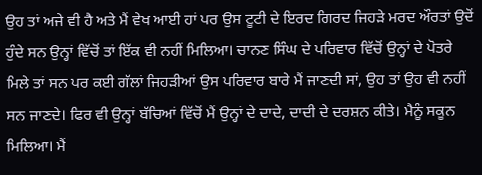ਉਹ ਤਾਂ ਅਜੇ ਵੀ ਹੈ ਅਤੇ ਮੈਂ ਵੇਖ ਆਈ ਹਾਂ ਪਰ ਉਸ ਟੂਟੀ ਦੇ ਇਰਦ ਗਿਰਦ ਜਿਹੜੇ ਮਰਦ ਔਰਤਾਂ ਉਦੋਂ ਹੁੰਦੇ ਸਨ ਉਨ੍ਹਾਂ ਵਿੱਚੋਂ ਤਾਂ ਇੱਕ ਵੀ ਨਹੀਂ ਮਿਲਿਆ। ਚਾਨਣ ਸਿੰਘ ਦੇ ਪਰਿਵਾਰ ਵਿੱਚੋਂ ਉਨ੍ਹਾਂ ਦੇ ਪੋਤਰੇ ਮਿਲੇ ਤਾਂ ਸਨ ਪਰ ਕਈ ਗੱਲਾਂ ਜਿਹੜੀਆਂ ਉਸ ਪਰਿਵਾਰ ਬਾਰੇ ਮੈਂ ਜਾਣਦੀ ਸਾਂ, ਉਹ ਤਾਂ ਉਹ ਵੀ ਨਹੀਂ ਸਨ ਜਾਣਦੇ। ਫਿਰ ਵੀ ਉਨ੍ਹਾਂ ਬੱਚਿਆਂ ਵਿੱਚੋਂ ਮੈਂ ਉਨ੍ਹਾਂ ਦੇ ਦਾਦੇ, ਦਾਦੀ ਦੇ ਦਰਸ਼ਨ ਕੀਤੇ। ਮੈਨੂੰ ਸਕੂਨ ਮਿਲਿਆ। ਮੈਂ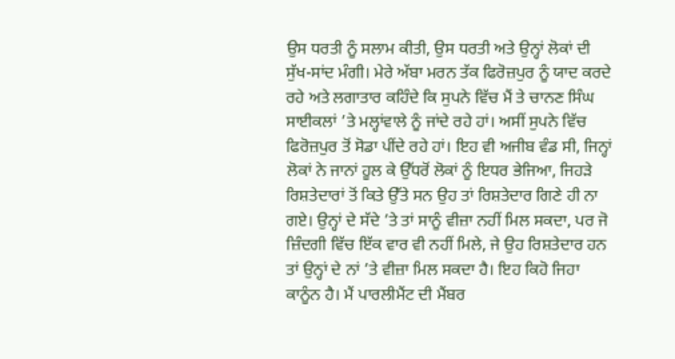ਉਸ ਧਰਤੀ ਨੂੰ ਸਲਾਮ ਕੀਤੀ, ਉਸ ਧਰਤੀ ਅਤੇ ਉਨ੍ਹਾਂ ਲੋਕਾਂ ਦੀ ਸੁੱਖ-ਸਾਂਦ ਮੰਗੀ। ਮੇਰੇ ਅੱਬਾ ਮਰਨ ਤੱਕ ਫਿਰੋਜ਼ਪੁਰ ਨੂੰ ਯਾਦ ਕਰਦੇ ਰਹੇ ਅਤੇ ਲਗਾਤਾਰ ਕਹਿੰਦੇ ਕਿ ਸੁਪਨੇ ਵਿੱਚ ਮੈਂ ਤੇ ਚਾਨਣ ਸਿੰਘ ਸਾਈਕਲਾਂ ’ਤੇ ਮਲ੍ਹਾਂਵਾਲੇ ਨੂੰ ਜਾਂਦੇ ਰਹੇ ਹਾਂ। ਅਸੀਂ ਸੁਪਨੇ ਵਿੱਚ ਫਿਰੋਜ਼ਪੁਰ ਤੋਂ ਸੋਡਾ ਪੀਂਦੇ ਰਹੇ ਹਾਂ। ਇਹ ਵੀ ਅਜੀਬ ਵੰਡ ਸੀ, ਜਿਨ੍ਹਾਂ ਲੋਕਾਂ ਨੇ ਜਾਨਾਂ ਹੂਲ ਕੇ ਉੱਧਰੋਂ ਲੋਕਾਂ ਨੂੰ ਇਧਰ ਭੇਜਿਆ, ਜਿਹੜੇ ਰਿਸ਼ਤੇਦਾਰਾਂ ਤੋਂ ਕਿਤੇ ਉੱਤੇ ਸਨ ਉਹ ਤਾਂ ਰਿਸ਼ਤੇਦਾਰ ਗਿਣੇ ਹੀ ਨਾ ਗਏ। ਉਨ੍ਹਾਂ ਦੇ ਸੱਦੇ ’ਤੇ ਤਾਂ ਸਾਨੂੰ ਵੀਜ਼ਾ ਨਹੀਂ ਮਿਲ ਸਕਦਾ, ਪਰ ਜੋ ਜ਼ਿੰਦਗੀ ਵਿੱਚ ਇੱਕ ਵਾਰ ਵੀ ਨਹੀਂ ਮਿਲੇ, ਜੇ ਉਹ ਰਿਸ਼ਤੇਦਾਰ ਹਨ ਤਾਂ ਉਨ੍ਹਾਂ ਦੇ ਨਾਂ ’ਤੇ ਵੀਜ਼ਾ ਮਿਲ ਸਕਦਾ ਹੈ। ਇਹ ਕਿਹੋ ਜਿਹਾ ਕਾਨੂੰਨ ਹੈ। ਮੈਂ ਪਾਰਲੀਮੈਂਟ ਦੀ ਮੈਂਬਰ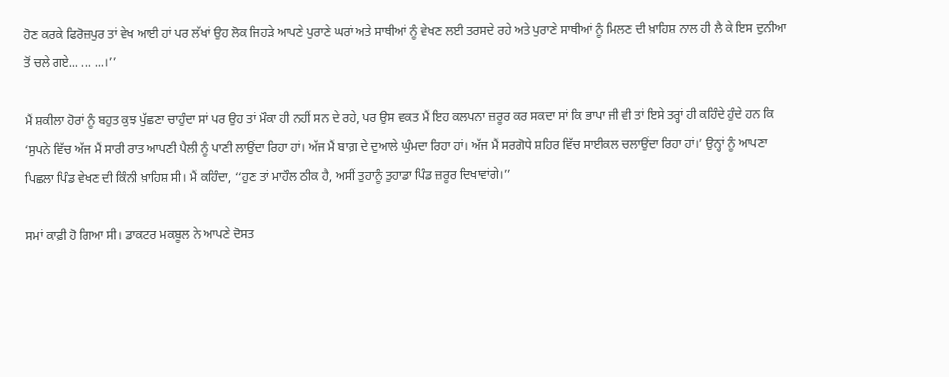ਹੋਣ ਕਰਕੇ ਫਿਰੋਜ਼ਪੁਰ ਤਾਂ ਵੇਖ ਆਈ ਹਾਂ ਪਰ ਲੱਖਾਂ ਉਹ ਲੋਕ ਜਿਹੜੇ ਆਪਣੇ ਪੁਰਾਣੇ ਘਰਾਂ ਅਤੇ ਸਾਥੀਆਂ ਨੂੰ ਵੇਖਣ ਲਈ ਤਰਸਦੇ ਰਹੇ ਅਤੇ ਪੁਰਾਣੇ ਸਾਥੀਆਂ ਨੂੰ ਮਿਲਣ ਦੀ ਖ਼ਾਹਿਸ਼ ਨਾਲ ਹੀ ਲੈ ਕੇ ਇਸ ਦੁਨੀਆ ਤੋਂ ਚਲੇ ਗਏ... ... ...।’’

ਮੈਂ ਸ਼ਕੀਲਾ ਹੋਰਾਂ ਨੂੰ ਬਹੁਤ ਕੁਝ ਪੁੱਛਣਾ ਚਾਹੁੰਦਾ ਸਾਂ ਪਰ ਉਹ ਤਾਂ ਮੌਕਾ ਹੀ ਨਹੀਂ ਸਨ ਦੇ ਰਹੇ, ਪਰ ਉਸ ਵਕਤ ਮੈਂ ਇਹ ਕਲਪਨਾ ਜ਼ਰੂਰ ਕਰ ਸਕਦਾ ਸਾਂ ਕਿ ਭਾਪਾ ਜੀ ਵੀ ਤਾਂ ਇਸੇ ਤਰ੍ਹਾਂ ਹੀ ਕਹਿੰਦੇ ਹੁੰਦੇ ਹਨ ਕਿ ‘ਸੁਪਨੇ ਵਿੱਚ ਅੱਜ ਮੈਂ ਸਾਰੀ ਰਾਤ ਆਪਣੀ ਪੈਲੀ ਨੂੰ ਪਾਣੀ ਲਾਉਂਦਾ ਰਿਹਾ ਹਾਂ। ਅੱਜ ਮੈਂ ਬਾਗ਼ ਦੇ ਦੁਆਲੇ ਘੁੰਮਦਾ ਰਿਹਾ ਹਾਂ। ਅੱਜ ਮੈਂ ਸਰਗੋਧੇ ਸ਼ਹਿਰ ਵਿੱਚ ਸਾਈਕਲ ਚਲਾਉਂਦਾ ਰਿਹਾ ਹਾਂ।’ ਉਨ੍ਹਾਂ ਨੂੰ ਆਪਣਾ ਪਿਛਲਾ ਪਿੰਡ ਵੇਖਣ ਦੀ ਕਿੰਨੀ ਖ਼ਾਹਿਸ਼ ਸੀ। ਮੈਂ ਕਹਿੰਦਾ, ‘‘ਹੁਣ ਤਾਂ ਮਾਹੌਲ ਠੀਕ ਹੈ, ਅਸੀਂ ਤੁਹਾਨੂੰ ਤੁਹਾਡਾ ਪਿੰਡ ਜ਼ਰੂਰ ਦਿਖਾਵਾਂਗੇ।’’

ਸਮਾਂ ਕਾਫ਼ੀ ਹੋ ਗਿਆ ਸੀ। ਡਾਕਟਰ ਮਕਬੂਲ ਨੇ ਆਪਣੇ ਦੋਸਤ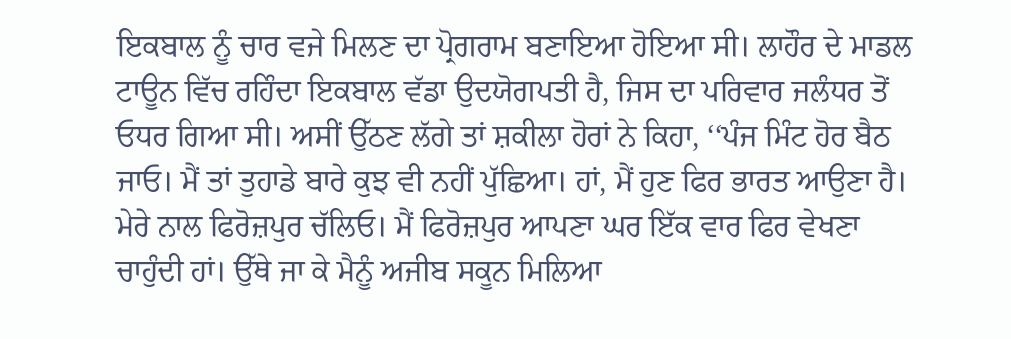ਇਕਬਾਲ ਨੂੰ ਚਾਰ ਵਜੇ ਮਿਲਣ ਦਾ ਪ੍ਰੋਗਰਾਮ ਬਣਾਇਆ ਹੋਇਆ ਸੀ। ਲਾਹੌਰ ਦੇ ਮਾਡਲ ਟਾਊਨ ਵਿੱਚ ਰਹਿੰਦਾ ਇਕਬਾਲ ਵੱਡਾ ਉਦਯੋਗਪਤੀ ਹੈ, ਜਿਸ ਦਾ ਪਰਿਵਾਰ ਜਲੰਧਰ ਤੋਂ ਓਧਰ ਗਿਆ ਸੀ। ਅਸੀਂ ਉੱਠਣ ਲੱਗੇ ਤਾਂ ਸ਼ਕੀਲਾ ਹੋਰਾਂ ਨੇ ਕਿਹਾ, ‘‘ਪੰਜ ਮਿੰਟ ਹੋਰ ਬੈਠ ਜਾਓ। ਮੈਂ ਤਾਂ ਤੁਹਾਡੇ ਬਾਰੇ ਕੁਝ ਵੀ ਨਹੀਂ ਪੁੱਛਿਆ। ਹਾਂ, ਮੈਂ ਹੁਣ ਫਿਰ ਭਾਰਤ ਆਉਣਾ ਹੈ। ਮੇਰੇ ਨਾਲ ਫਿਰੋਜ਼ਪੁਰ ਚੱਲਿਓ। ਮੈਂ ਫਿਰੋਜ਼ਪੁਰ ਆਪਣਾ ਘਰ ਇੱਕ ਵਾਰ ਫਿਰ ਵੇਖਣਾ ਚਾਹੁੰਦੀ ਹਾਂ। ਉੱਥੇ ਜਾ ਕੇ ਮੈਨੂੰ ਅਜੀਬ ਸਕੂਨ ਮਿਲਿਆ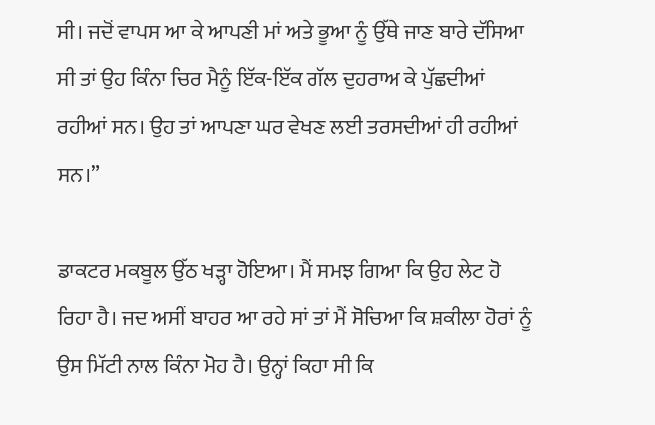ਸੀ। ਜਦੋਂ ਵਾਪਸ ਆ ਕੇ ਆਪਣੀ ਮਾਂ ਅਤੇ ਭੂਆ ਨੂੰ ਉੱਥੇ ਜਾਣ ਬਾਰੇ ਦੱਸਿਆ ਸੀ ਤਾਂ ਉਹ ਕਿੰਨਾ ਚਿਰ ਮੈਨੂੰ ਇੱਕ-ਇੱਕ ਗੱਲ ਦੁਹਰਾਅ ਕੇ ਪੁੱਛਦੀਆਂ ਰਹੀਆਂ ਸਨ। ਉਹ ਤਾਂ ਆਪਣਾ ਘਰ ਵੇਖਣ ਲਈ ਤਰਸਦੀਆਂ ਹੀ ਰਹੀਆਂ ਸਨ।”

ਡਾਕਟਰ ਮਕਬੂਲ ਉੱਠ ਖੜ੍ਹਾ ਹੋਇਆ। ਮੈਂ ਸਮਝ ਗਿਆ ਕਿ ਉਹ ਲੇਟ ਹੋ ਰਿਹਾ ਹੈ। ਜਦ ਅਸੀਂ ਬਾਹਰ ਆ ਰਹੇ ਸਾਂ ਤਾਂ ਮੈਂ ਸੋਚਿਆ ਕਿ ਸ਼ਕੀਲਾ ਹੋਰਾਂ ਨੂੰ ਉਸ ਮਿੱਟੀ ਨਾਲ ਕਿੰਨਾ ਮੋਹ ਹੈ। ਉਨ੍ਹਾਂ ਕਿਹਾ ਸੀ ਕਿ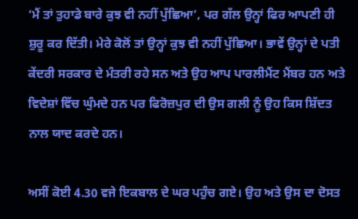‘ਮੈਂ ਤਾਂ ਤੁਹਾਡੇ ਬਾਰੇ ਕੁਝ ਵੀ ਨਹੀਂ ਪੁੱਛਿਆ’, ਪਰ ਗੱਲ ਉਨ੍ਹਾਂ ਫਿਰ ਆਪਣੀ ਹੀ ਸ਼ੁਰੂ ਕਰ ਦਿੱਤੀ। ਮੇਰੇ ਕੋਲੋਂ ਤਾਂ ਉਨ੍ਹਾਂ ਕੁਝ ਵੀ ਨਹੀਂ ਪੁੱਛਿਆ। ਭਾਵੇਂ ਉਨ੍ਹਾਂ ਦੇ ਪਤੀ ਕੇਂਦਰੀ ਸਰਕਾਰ ਦੇ ਮੰਤਰੀ ਰਹੇ ਸਨ ਅਤੇ ਉਹ ਆਪ ਪਾਰਲੀਮੈਂਟ ਮੈਂਬਰ ਹਨ ਅਤੇ ਵਿਦੇਸ਼ਾਂ ਵਿੱਚ ਘੁੰਮਦੇ ਹਨ ਪਰ ਫਿਰੋਜ਼ਪੁਰ ਦੀ ਉਸ ਗਲੀ ਨੂੰ ਉਹ ਕਿਸ ਸ਼ਿੱਦਤ ਨਾਲ ਯਾਦ ਕਰਦੇ ਹਨ।

ਅਸੀਂ ਕੋਈ 4.30 ਵਜੇ ਇਕਬਾਲ ਦੇ ਘਰ ਪਹੁੰਚ ਗਏ। ਉਹ ਅਤੇ ਉਸ ਦਾ ਦੋਸਤ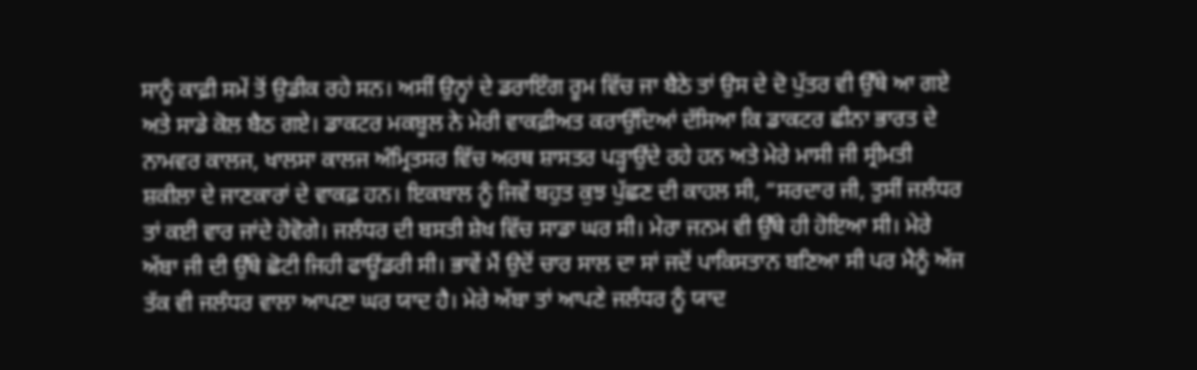ਸਾਨੂੰ ਕਾਫ਼ੀ ਸਮੇਂ ਤੋਂ ਉਡੀਕ ਰਹੇ ਸਨ। ਅਸੀਂ ਉਨ੍ਹਾਂ ਦੇ ਡਰਾਇੰਗ ਰੂਮ ਵਿੱਚ ਜਾ ਬੈਠੇ ਤਾਂ ਉਸ ਦੇ ਦੋ ਪੁੱਤਰ ਵੀ ਉੱਥੇ ਆ ਗਏ ਅਤੇ ਸਾਡੇ ਕੋਲ ਬੈਠ ਗਏ। ਡਾਕਟਰ ਮਕਬੂਲ ਨੇ ਮੇਰੀ ਵਾਕਫ਼ੀਅਤ ਕਰਾਉਂਦਿਆਂ ਦੱਸਿਆ ਕਿ ਡਾਕਟਰ ਛੀਨਾ ਭਾਰਤ ਦੇ ਨਾਮਵਰ ਕਾਲਜ, ਖਾਲਸਾ ਕਾਲਜ ਅੰਮ੍ਰਿਤਸਰ ਵਿੱਚ ਅਰਥ ਸ਼ਾਸਤਰ ਪੜ੍ਹਾਉਂਦੇ ਰਹੇ ਹਨ ਅਤੇ ਮੇਰੇ ਮਾਸੀ ਜੀ ਸ੍ਰੀਮਤੀ ਸ਼ਕੀਲਾ ਦੇ ਜਾਣਕਾਰਾਂ ਦੇ ਵਾਕਫ਼ ਹਨ। ਇਕਬਾਲ ਨੂੰ ਜਿਵੇਂ ਬਹੁਤ ਕੁਝ ਪੁੱਛਣ ਦੀ ਕਾਹਲ ਸੀ, “ਸਰਦਾਰ ਜੀ, ਤੁਸੀਂ ਜਲੰਧਰ ਤਾਂ ਕਈ ਵਾਰ ਜਾਂਦੇ ਹੋਵੋਗੇ। ਜਲੰਧਰ ਦੀ ਬਸਤੀ ਸ਼ੇਖ ਵਿੱਚ ਸਾਡਾ ਘਰ ਸੀ। ਮੇਰਾ ਜਨਮ ਵੀ ਉੱਥੇ ਹੀ ਹੋਇਆ ਸੀ। ਮੇਰੇ ਅੱਬਾ ਜੀ ਦੀ ਉੱਥੇ ਛੋਟੀ ਜਿਹੀ ਫਾਊਂਡਰੀ ਸੀ। ਭਾਵੇਂ ਮੈਂ ਉਦੋਂ ਚਾਰ ਸਾਲ ਦਾ ਸਾਂ ਜਦੋਂ ਪਾਕਿਸਤਾਨ ਬਣਿਆ ਸੀ ਪਰ ਮੈਨੂੰ ਅੱਜ ਤੱਕ ਵੀ ਜਲੰਧਰ ਵਾਲਾ ਆਪਣਾ ਘਰ ਯਾਦ ਹੈ। ਮੇਰੇ ਅੱਬਾ ਤਾਂ ਆਪਣੇ ਜਲੰਧਰ ਨੂੰ ਯਾਦ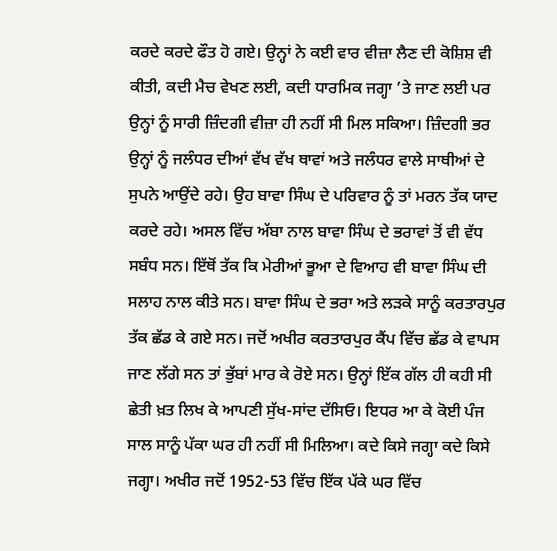ਕਰਦੇ ਕਰਦੇ ਫੌਤ ਹੋ ਗਏ। ਉਨ੍ਹਾਂ ਨੇ ਕਈ ਵਾਰ ਵੀਜ਼ਾ ਲੈਣ ਦੀ ਕੋਸ਼ਿਸ਼ ਵੀ ਕੀਤੀ, ਕਦੀ ਮੈਚ ਵੇਖਣ ਲਈ, ਕਦੀ ਧਾਰਮਿਕ ਜਗ੍ਹਾ ’ਤੇ ਜਾਣ ਲਈ ਪਰ ਉਨ੍ਹਾਂ ਨੂੰ ਸਾਰੀ ਜ਼ਿੰਦਗੀ ਵੀਜ਼ਾ ਹੀ ਨਹੀਂ ਸੀ ਮਿਲ ਸਕਿਆ। ਜ਼ਿੰਦਗੀ ਭਰ ਉਨ੍ਹਾਂ ਨੂੰ ਜਲੰਧਰ ਦੀਆਂ ਵੱਖ ਵੱਖ ਥਾਵਾਂ ਅਤੇ ਜਲੰਧਰ ਵਾਲੇ ਸਾਥੀਆਂ ਦੇ ਸੁਪਨੇ ਆਉਂਦੇ ਰਹੇ। ਉਹ ਬਾਵਾ ਸਿੰਘ ਦੇ ਪਰਿਵਾਰ ਨੂੰ ਤਾਂ ਮਰਨ ਤੱਕ ਯਾਦ ਕਰਦੇ ਰਹੇ। ਅਸਲ ਵਿੱਚ ਅੱਬਾ ਨਾਲ ਬਾਵਾ ਸਿੰਘ ਦੇ ਭਰਾਵਾਂ ਤੋਂ ਵੀ ਵੱਧ ਸਬੰਧ ਸਨ। ਇੱਥੋਂ ਤੱਕ ਕਿ ਮੇਰੀਆਂ ਭੂਆ ਦੇ ਵਿਆਹ ਵੀ ਬਾਵਾ ਸਿੰਘ ਦੀ ਸਲਾਹ ਨਾਲ ਕੀਤੇ ਸਨ। ਬਾਵਾ ਸਿੰਘ ਦੇ ਭਰਾ ਅਤੇ ਲੜਕੇ ਸਾਨੂੰ ਕਰਤਾਰਪੁਰ ਤੱਕ ਛੱਡ ਕੇ ਗਏ ਸਨ। ਜਦੋਂ ਅਖੀਰ ਕਰਤਾਰਪੁਰ ਕੈਂਪ ਵਿੱਚ ਛੱਡ ਕੇ ਵਾਪਸ ਜਾਣ ਲੱਗੇ ਸਨ ਤਾਂ ਭੁੱਬਾਂ ਮਾਰ ਕੇ ਰੋਏ ਸਨ। ਉਨ੍ਹਾਂ ਇੱਕ ਗੱਲ ਹੀ ਕਹੀ ਸੀ ਛੇਤੀ ਖ਼ਤ ਲਿਖ ਕੇ ਆਪਣੀ ਸੁੱਖ-ਸਾਂਦ ਦੱਸਿਓ। ਇਧਰ ਆ ਕੇ ਕੋਈ ਪੰਜ ਸਾਲ ਸਾਨੂੰ ਪੱਕਾ ਘਰ ਹੀ ਨਹੀਂ ਸੀ ਮਿਲਿਆ। ਕਦੇ ਕਿਸੇ ਜਗ੍ਹਾ ਕਦੇ ਕਿਸੇ ਜਗ੍ਹਾ। ਅਖੀਰ ਜਦੋਂ 1952-53 ਵਿੱਚ ਇੱਕ ਪੱਕੇ ਘਰ ਵਿੱਚ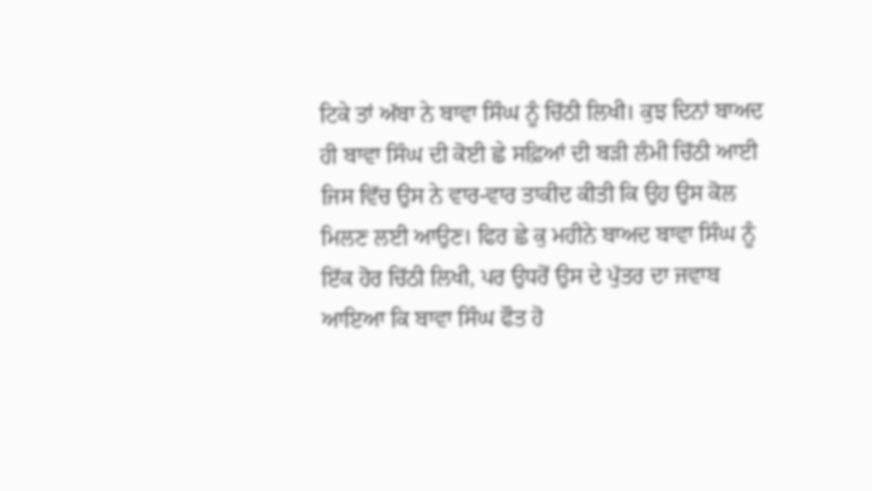ਟਿਕੇ ਤਾਂ ਅੱਬਾ ਨੇ ਬਾਵਾ ਸਿੰਘ ਨੂੰ ਚਿੱਠੀ ਲਿਖੀ। ਕੁਝ ਦਿਨਾਂ ਬਾਅਦ ਹੀ ਬਾਵਾ ਸਿੰਘ ਦੀ ਕੋਈ ਛੇ ਸਫ਼ਿਆਂ ਦੀ ਬੜੀ ਲੰਮੀ ਚਿੱਠੀ ਆਈ ਜਿਸ ਵਿੱਚ ਉਸ ਨੇ ਵਾਰ-ਵਾਰ ਤਾਕੀਦ ਕੀਤੀ ਕਿ ਉਹ ਉਸ ਕੋਲ ਮਿਲਣ ਲਈ ਆਉਣ। ਫਿਰ ਛੇ ਕੁ ਮਹੀਨੇ ਬਾਅਦ ਬਾਵਾ ਸਿੰਘ ਨੂੰ ਇੱਕ ਹੋਰ ਚਿੱਠੀ ਲਿਖੀ, ਪਰ ਉਧਰੋਂ ਉਸ ਦੇ ਪੁੱਤਰ ਦਾ ਜਵਾਬ ਆਇਆ ਕਿ ਬਾਵਾ ਸਿੰਘ ਫੌਤ ਹੋ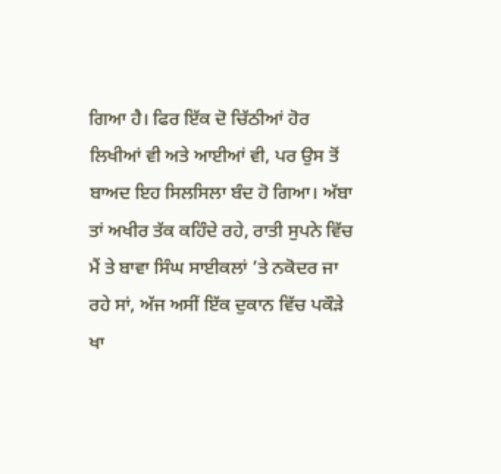ਗਿਆ ਹੈ। ਫਿਰ ਇੱਕ ਦੋ ਚਿੱਠੀਆਂ ਹੋਰ ਲਿਖੀਆਂ ਵੀ ਅਤੇ ਆਈਆਂ ਵੀ, ਪਰ ਉਸ ਤੋਂ ਬਾਅਦ ਇਹ ਸਿਲਸਿਲਾ ਬੰਦ ਹੋ ਗਿਆ। ਅੱਬਾ ਤਾਂ ਅਖੀਰ ਤੱਕ ਕਹਿੰਦੇ ਰਹੇ, ਰਾਤੀ ਸੁਪਨੇ ਵਿੱਚ ਮੈਂ ਤੇ ਬਾਵਾ ਸਿੰਘ ਸਾਈਕਲਾਂ ’ਤੇ ਨਕੋਦਰ ਜਾ ਰਹੇ ਸਾਂ, ਅੱਜ ਅਸੀਂ ਇੱਕ ਦੁਕਾਨ ਵਿੱਚ ਪਕੌੜੇ ਖਾ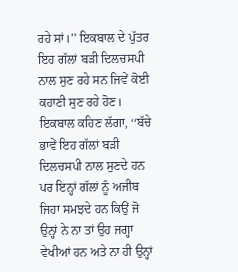ਰਹੇ ਸਾਂ।’’ ਇਕਬਾਲ ਦੇ ਪੁੱਤਰ ਇਹ ਗੱਲਾਂ ਬੜੀ ਦਿਲਚਸਪੀ ਨਾਲ ਸੁਣ ਰਹੇ ਸਨ ਜਿਵੇਂ ਕੋਈ ਕਹਾਣੀ ਸੁਣ ਰਹੇ ਹੋਣ। ਇਕਬਾਲ ਕਹਿਣ ਲੱਗਾ, ‘‘ਬੱਚੇ ਭਾਵੇਂ ਇਹ ਗੱਲਾਂ ਬੜੀ ਦਿਲਚਸਪੀ ਨਾਲ ਸੁਣਦੇ ਹਨ ਪਰ ਇਨ੍ਹਾਂ ਗੱਲਾਂ ਨੂੰ ਅਜੀਬ ਜਿਹਾ ਸਮਝਦੇ ਹਨ ਕਿਉਂ ਜੋ ਉਨ੍ਹਾਂ ਨੇ ਨਾ ਤਾਂ ਉਹ ਜਗ੍ਹਾ ਵੇਖੀਆਂ ਹਨ ਅਤੇ ਨਾ ਹੀ ਉਨ੍ਹਾਂ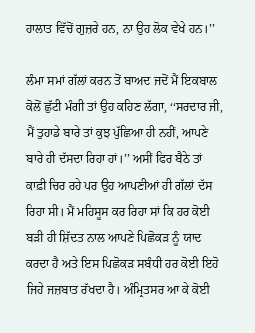ਹਾਲਾਤ ਵਿੱਚੋਂ ਗੁਜ਼ਰੇ ਹਨ, ਨਾ ਉਹ ਲੋਕ ਵੇਖੇ ਹਨ।’’

ਲੰਮਾ ਸਮਾਂ ਗੱਲਾਂ ਕਰਨ ਤੋਂ ਬਾਅਦ ਜਦੋਂ ਮੈਂ ਇਕਬਾਲ ਕੋਲੋਂ ਛੁੱਟੀ ਮੰਗੀ ਤਾਂ ਉਹ ਕਹਿਣ ਲੱਗਾ, ‘‘ਸਰਦਾਰ ਜੀ, ਮੈਂ ਤੁਹਾਡੇ ਬਾਰੇ ਤਾਂ ਕੁਝ ਪੁੱਛਿਆ ਹੀ ਨਹੀਂ, ਆਪਣੇ ਬਾਰੇ ਹੀ ਦੱਸਦਾ ਰਿਹਾ ਹਾਂ।’’ ਅਸੀਂ ਫਿਰ ਬੈਠੇ ਤਾਂ ਕਾਫ਼ੀ ਚਿਰ ਰਹੇ ਪਰ ਉਹ ਆਪਣੀਆਂ ਹੀ ਗੱਲਾਂ ਦੱਸ ਰਿਹਾ ਸੀ। ਮੈਂ ਮਹਿਸੂਸ ਕਰ ਰਿਹਾ ਸਾਂ ਕਿ ਹਰ ਕੋਈ ਬੜੀ ਹੀ ਸ਼ਿੱਦਤ ਨਾਲ ਆਪਣੇ ਪਿਛੋਕੜ ਨੂੰ ਯਾਦ ਕਰਦਾ ਹੈ ਅਤੇ ਇਸ ਪਿਛੋਕੜ ਸਬੰਧੀ ਹਰ ਕੋਈ ਇਹੋ ਜਿਹੇ ਜਜ਼ਬਾਤ ਰੱਖਦਾ ਹੈ। ਅੰਮ੍ਰਿਤਸਰ ਆ ਕੇ ਕੋਈ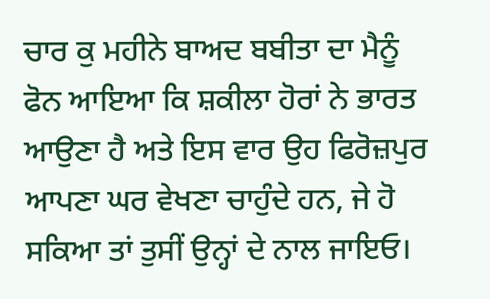ਚਾਰ ਕੁ ਮਹੀਨੇ ਬਾਅਦ ਬਬੀਤਾ ਦਾ ਮੈਨੂੰ ਫੋਨ ਆਇਆ ਕਿ ਸ਼ਕੀਲਾ ਹੋਰਾਂ ਨੇ ਭਾਰਤ ਆਉਣਾ ਹੈ ਅਤੇ ਇਸ ਵਾਰ ਉਹ ਫਿਰੋਜ਼ਪੁਰ ਆਪਣਾ ਘਰ ਵੇਖਣਾ ਚਾਹੁੰਦੇ ਹਨ, ਜੇ ਹੋ ਸਕਿਆ ਤਾਂ ਤੁਸੀਂ ਉਨ੍ਹਾਂ ਦੇ ਨਾਲ ਜਾਇਓ।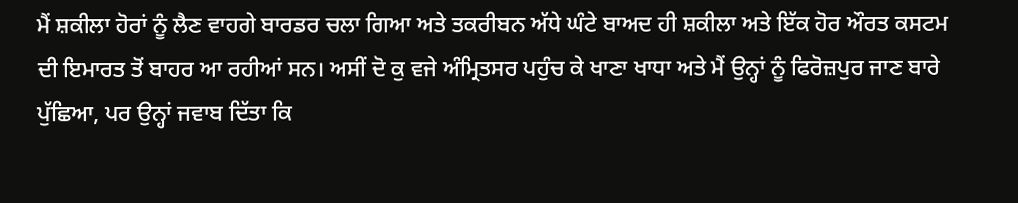ਮੈਂ ਸ਼ਕੀਲਾ ਹੋਰਾਂ ਨੂੰ ਲੈਣ ਵਾਹਗੇ ਬਾਰਡਰ ਚਲਾ ਗਿਆ ਅਤੇ ਤਕਰੀਬਨ ਅੱਧੇ ਘੰਟੇ ਬਾਅਦ ਹੀ ਸ਼ਕੀਲਾ ਅਤੇ ਇੱਕ ਹੋਰ ਔਰਤ ਕਸਟਮ ਦੀ ਇਮਾਰਤ ਤੋਂ ਬਾਹਰ ਆ ਰਹੀਆਂ ਸਨ। ਅਸੀਂ ਦੋ ਕੁ ਵਜੇ ਅੰਮ੍ਰਿਤਸਰ ਪਹੁੰਚ ਕੇ ਖਾਣਾ ਖਾਧਾ ਅਤੇ ਮੈਂ ਉਨ੍ਹਾਂ ਨੂੰ ਫਿਰੋਜ਼ਪੁਰ ਜਾਣ ਬਾਰੇ ਪੁੱਛਿਆ, ਪਰ ਉਨ੍ਹਾਂ ਜਵਾਬ ਦਿੱਤਾ ਕਿ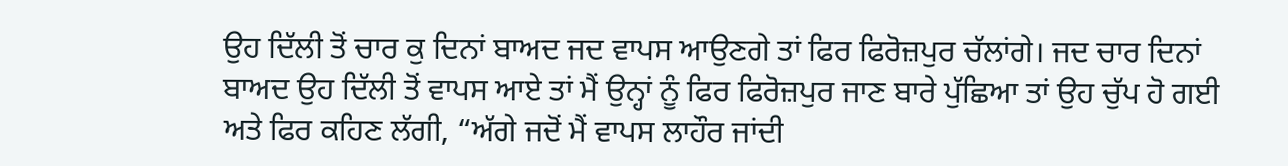ਉਹ ਦਿੱਲੀ ਤੋਂ ਚਾਰ ਕੁ ਦਿਨਾਂ ਬਾਅਦ ਜਦ ਵਾਪਸ ਆਉਣਗੇ ਤਾਂ ਫਿਰ ਫਿਰੋਜ਼ਪੁਰ ਚੱਲਾਂਗੇ। ਜਦ ਚਾਰ ਦਿਨਾਂ ਬਾਅਦ ਉਹ ਦਿੱਲੀ ਤੋਂ ਵਾਪਸ ਆਏ ਤਾਂ ਮੈਂ ਉਨ੍ਹਾਂ ਨੂੰ ਫਿਰ ਫਿਰੋਜ਼ਪੁਰ ਜਾਣ ਬਾਰੇ ਪੁੱਛਿਆ ਤਾਂ ਉਹ ਚੁੱਪ ਹੋ ਗਈ ਅਤੇ ਫਿਰ ਕਹਿਣ ਲੱਗੀ, “ਅੱਗੇ ਜਦੋਂ ਮੈਂ ਵਾਪਸ ਲਾਹੌਰ ਜਾਂਦੀ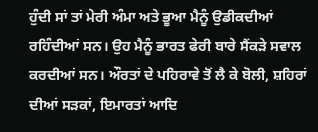ਹੁੰਦੀ ਸਾਂ ਤਾਂ ਮੇਰੀ ਅੰਮਾ ਅਤੇ ਭੂਆ ਮੈਨੂੰ ਉਡੀਕਦੀਆਂ ਰਹਿੰਦੀਆਂ ਸਨ। ਉਹ ਮੈਨੂੰ ਭਾਰਤ ਫੇਰੀ ਬਾਰੇ ਸੈਂਕੜੇ ਸਵਾਲ ਕਰਦੀਆਂ ਸਨ। ਔਰਤਾਂ ਦੇ ਪਹਿਰਾਵੇ ਤੋਂ ਲੈ ਕੇ ਬੋਲੀ, ਸ਼ਹਿਰਾਂ ਦੀਆਂ ਸੜਕਾਂ, ਇਮਾਰਤਾਂ ਆਦਿ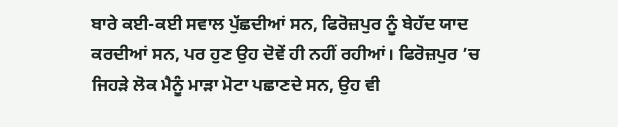ਬਾਰੇ ਕਈ-ਕਈ ਸਵਾਲ ਪੁੱਛਦੀਆਂ ਸਨ, ਫਿਰੋਜ਼ਪੁਰ ਨੂੰ ਬੇਹੱਦ ਯਾਦ ਕਰਦੀਆਂ ਸਨ, ਪਰ ਹੁਣ ਉਹ ਦੋਵੇਂ ਹੀ ਨਹੀਂ ਰਹੀਆਂ। ਫਿਰੋਜ਼ਪੁਰ ’ਚ ਜਿਹੜੇ ਲੋਕ ਮੈਨੂੰ ਮਾੜਾ ਮੋਟਾ ਪਛਾਣਦੇ ਸਨ, ਉਹ ਵੀ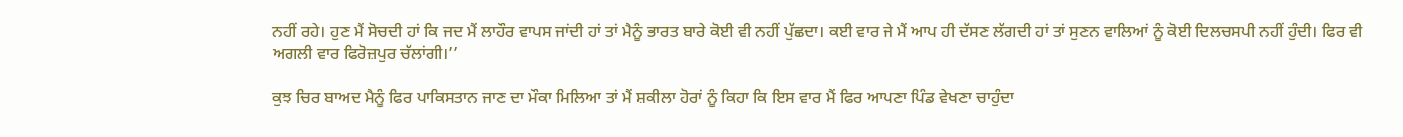ਨਹੀਂ ਰਹੇ। ਹੁਣ ਮੈਂ ਸੋਚਦੀ ਹਾਂ ਕਿ ਜਦ ਮੈਂ ਲਾਹੌਰ ਵਾਪਸ ਜਾਂਦੀ ਹਾਂ ਤਾਂ ਮੈਨੂੰ ਭਾਰਤ ਬਾਰੇ ਕੋਈ ਵੀ ਨਹੀਂ ਪੁੱਛਦਾ। ਕਈ ਵਾਰ ਜੇ ਮੈਂ ਆਪ ਹੀ ਦੱਸਣ ਲੱਗਦੀ ਹਾਂ ਤਾਂ ਸੁਣਨ ਵਾਲਿਆਂ ਨੂੰ ਕੋਈ ਦਿਲਚਸਪੀ ਨਹੀਂ ਹੁੰਦੀ। ਫਿਰ ਵੀ ਅਗਲੀ ਵਾਰ ਫਿਰੋਜ਼ਪੁਰ ਚੱਲਾਂਗੀ।’’

ਕੁਝ ਚਿਰ ਬਾਅਦ ਮੈਨੂੰ ਫਿਰ ਪਾਕਿਸਤਾਨ ਜਾਣ ਦਾ ਮੌਕਾ ਮਿਲਿਆ ਤਾਂ ਮੈਂ ਸ਼ਕੀਲਾ ਹੋਰਾਂ ਨੂੰ ਕਿਹਾ ਕਿ ਇਸ ਵਾਰ ਮੈਂ ਫਿਰ ਆਪਣਾ ਪਿੰਡ ਵੇਖਣਾ ਚਾਹੁੰਦਾ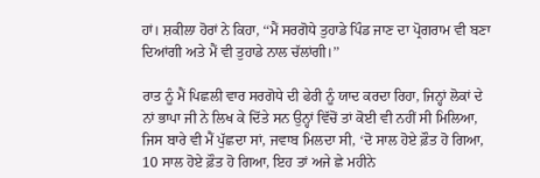ਹਾਂ। ਸ਼ਕੀਲਾ ਹੋਰਾਂ ਨੇ ਕਿਹਾ, ‘‘ਮੈਂ ਸਰਗੋਧੇ ਤੁਹਾਡੇ ਪਿੰਡ ਜਾਣ ਦਾ ਪ੍ਰੋਗਰਾਮ ਵੀ ਬਣਾ ਦਿਆਂਗੀ ਅਤੇ ਮੈਂ ਵੀ ਤੁਹਾਡੇ ਨਾਲ ਚੱਲਾਂਗੀ।’’

ਰਾਤ ਨੂੰ ਮੈਂ ਪਿਛਲੀ ਵਾਰ ਸਰਗੋਧੇ ਦੀ ਫੇਰੀ ਨੂੰ ਯਾਦ ਕਰਦਾ ਰਿਹਾ, ਜਿਨ੍ਹਾਂ ਲੋਕਾਂ ਦੇ ਨਾਂ ਭਾਪਾ ਜੀ ਨੇ ਲਿਖ ਕੇ ਦਿੱਤੇ ਸਨ ਉਨ੍ਹਾਂ ਵਿੱਚੋਂ ਤਾਂ ਕੋਈ ਵੀ ਨਹੀਂ ਸੀ ਮਿਲਿਆ, ਜਿਸ ਬਾਰੇ ਵੀ ਮੈਂ ਪੁੱਛਦਾ ਸਾਂ, ਜਵਾਬ ਮਿਲਦਾ ਸੀ, ‘ਦੋ ਸਾਲ ਹੋਏ ਫ਼ੌਤ ਹੋ ਗਿਆ, 10 ਸਾਲ ਹੋਏ ਫ਼ੌਤ ਹੋ ਗਿਆ, ਇਹ ਤਾਂ ਅਜੇ ਛੇ ਮਹੀਨੇ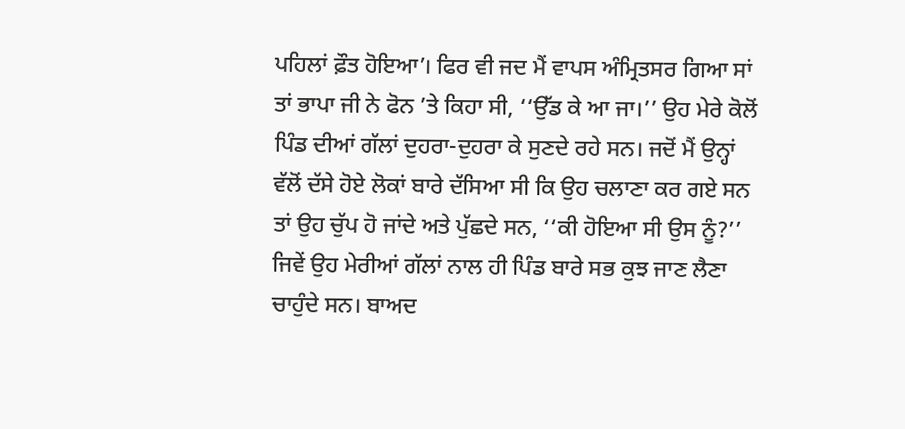ਪਹਿਲਾਂ ਫ਼ੌਤ ਹੋਇਆ’। ਫਿਰ ਵੀ ਜਦ ਮੈਂ ਵਾਪਸ ਅੰਮ੍ਰਿਤਸਰ ਗਿਆ ਸਾਂ ਤਾਂ ਭਾਪਾ ਜੀ ਨੇ ਫੋਨ ’ਤੇ ਕਿਹਾ ਸੀ, ‘‘ਉੱਡ ਕੇ ਆ ਜਾ।’’ ਉਹ ਮੇਰੇ ਕੋਲੋਂ ਪਿੰਡ ਦੀਆਂ ਗੱਲਾਂ ਦੁਹਰਾ-ਦੁਹਰਾ ਕੇ ਸੁਣਦੇ ਰਹੇ ਸਨ। ਜਦੋਂ ਮੈਂ ਉਨ੍ਹਾਂ ਵੱਲੋਂ ਦੱਸੇ ਹੋਏ ਲੋਕਾਂ ਬਾਰੇ ਦੱਸਿਆ ਸੀ ਕਿ ਉਹ ਚਲਾਣਾ ਕਰ ਗਏ ਸਨ ਤਾਂ ਉਹ ਚੁੱਪ ਹੋ ਜਾਂਦੇ ਅਤੇ ਪੁੱਛਦੇ ਸਨ, ‘‘ਕੀ ਹੋਇਆ ਸੀ ਉਸ ਨੂੰ?’’ ਜਿਵੇਂ ਉਹ ਮੇਰੀਆਂ ਗੱਲਾਂ ਨਾਲ ਹੀ ਪਿੰਡ ਬਾਰੇ ਸਭ ਕੁਝ ਜਾਣ ਲੈਣਾ ਚਾਹੁੰਦੇ ਸਨ। ਬਾਅਦ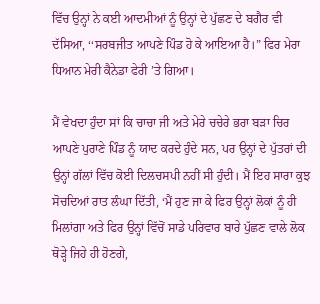ਵਿੱਚ ਉਨ੍ਹਾਂ ਨੇ ਕਈ ਆਦਮੀਆਂ ਨੂੰ ਉਨ੍ਹਾਂ ਦੇ ਪੁੱਛਣ ਦੇ ਬਗੈਰ ਵੀ ਦੱਸਿਆ, ‘‘ਸਰਬਜੀਤ ਆਪਣੇ ਪਿੰਡ ਹੋ ਕੇ ਆਇਆ ਹੈ।” ਫਿਰ ਮੇਰਾ ਧਿਆਨ ਮੇਰੀ ਕੈਨੇਡਾ ਫੇਰੀ ’ਤੇ ਗਿਆ।

ਮੈਂ ਵੇਖਦਾ ਹੁੰਦਾ ਸਾਂ ਕਿ ਚਾਚਾ ਜੀ ਅਤੇ ਮੇਰੇ ਚਚੇਰੇ ਭਰਾ ਬੜਾ ਚਿਰ ਆਪਣੇ ਪੁਰਾਣੇ ਪਿੰਡ ਨੂੰ ਯਾਦ ਕਰਦੇ ਹੁੰਦੇ ਸਨ, ਪਰ ਉਨ੍ਹਾਂ ਦੇ ਪੁੱਤਰਾਂ ਦੀ ਉਨ੍ਹਾਂ ਗੱਲਾਂ ਵਿੱਚ ਕੋਈ ਦਿਲਚਸਪੀ ਨਹੀਂ ਸੀ ਹੁੰਦੀ। ਮੈਂ ਇਹ ਸਾਰਾ ਕੁਝ ਸੋਚਦਿਆਂ ਰਾਤ ਲੰਘਾ ਦਿੱਤੀ, ‘ਮੈਂ ਹੁਣ ਜਾ ਕੇ ਫਿਰ ਉਨ੍ਹਾਂ ਲੋਕਾਂ ਨੂੰ ਹੀ ਮਿਲਾਂਗਾ ਅਤੇ ਫਿਰ ਉਨ੍ਹਾਂ ਵਿੱਚੋਂ ਸਾਡੇ ਪਰਿਵਾਰ ਬਾਰੇ ਪੁੱਛਣ ਵਾਲੇ ਲੋਕ ਥੋੜ੍ਹੇ ਜਿਹੇ ਹੀ ਹੋਣਗੇ,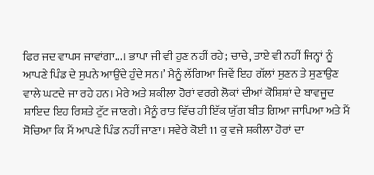ਫਿਰ ਜਦ ਵਾਪਸ ਜਾਵਾਂਗਾ...। ਭਾਪਾ ਜੀ ਵੀ ਹੁਣ ਨਹੀਂ ਰਹੇ; ਚਾਚੇ, ਤਾਏ ਵੀ ਨਹੀਂ ਜਿਨ੍ਹਾਂ ਨੂੰ ਆਪਣੇ ਪਿੰਡ ਦੇ ਸੁਪਨੇ ਆਉਂਦੇ ਹੁੰਦੇ ਸਨ।’ ਮੈਨੂੰ ਲੱਗਿਆ ਜਿਵੇਂ ਇਹ ਗੱਲਾਂ ਸੁਣਨ ਤੇ ਸੁਣਾਉਣ ਵਾਲੇ ਘਟਦੇ ਜਾ ਰਹੇ ਹਨ। ਮੇਰੇ ਅਤੇ ਸ਼ਕੀਲਾ ਹੋਰਾਂ ਵਰਗੇ ਲੋਕਾਂ ਦੀਆਂ ਕੋਸ਼ਿਸ਼ਾਂ ਦੇ ਬਾਵਜੂਦ ਸ਼ਾਇਦ ਇਹ ਰਿਸ਼ਤੇ ਟੁੱਟ ਜਾਣਗੇ। ਮੈਨੂੰ ਰਾਤ ਵਿੱਚ ਹੀ ਇੱਕ ਯੁੱਗ ਬੀਤ ਗਿਆ ਜਾਪਿਆ ਅਤੇ ਮੈਂ ਸੋਚਿਆ ਕਿ ਮੈਂ ਆਪਣੇ ਪਿੰਡ ਨਹੀਂ ਜਾਣਾ। ਸਵੇਰੇ ਕੋਈ 11 ਕੁ ਵਜੇ ਸ਼ਕੀਲਾ ਹੋਰਾਂ ਦਾ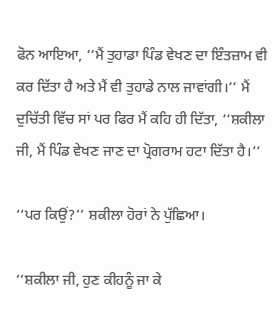ਫੋਨ ਆਇਆ, ‘‘ਮੈਂ ਤੁਹਾਡਾ ਪਿੰਡ ਵੇਖਣ ਦਾ ਇੰਤਜ਼ਾਮ ਵੀ ਕਰ ਦਿੱਤਾ ਹੈ ਅਤੇ ਮੈਂ ਵੀ ਤੁਹਾਡੇ ਨਾਲ ਜਾਵਾਂਗੀ।’’ ਮੈਂ ਦੁਚਿੱਤੀ ਵਿੱਚ ਸਾਂ ਪਰ ਫਿਰ ਮੈਂ ਕਹਿ ਹੀ ਦਿੱਤਾ, ‘‘ਸ਼ਕੀਲਾ ਜੀ, ਮੈਂ ਪਿੰਡ ਵੇਖਣ ਜਾਣ ਦਾ ਪ੍ਰੋਗਰਾਮ ਹਟਾ ਦਿੱਤਾ ਹੈ।’’

‘‘ਪਰ ਕਿਉਂ?’’ ਸ਼ਕੀਲਾ ਹੋਰਾਂ ਨੇ ਪੁੱਛਿਆ।

‘‘ਸ਼ਕੀਲਾ ਜੀ, ਹੁਣ ਕੀਹਨੂੰ ਜਾ ਕੇ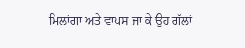ਮਿਲਾਂਗਾ ਅਤੇ ਵਾਪਸ ਜਾ ਕੇ ਉਹ ਗੱਲਾਂ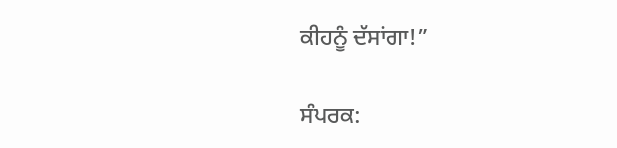ਕੀਹਨੂੰ ਦੱਸਾਂਗਾ!”

ਸੰਪਰਕ: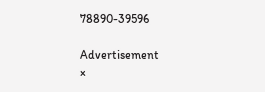78890-39596

Advertisement
×